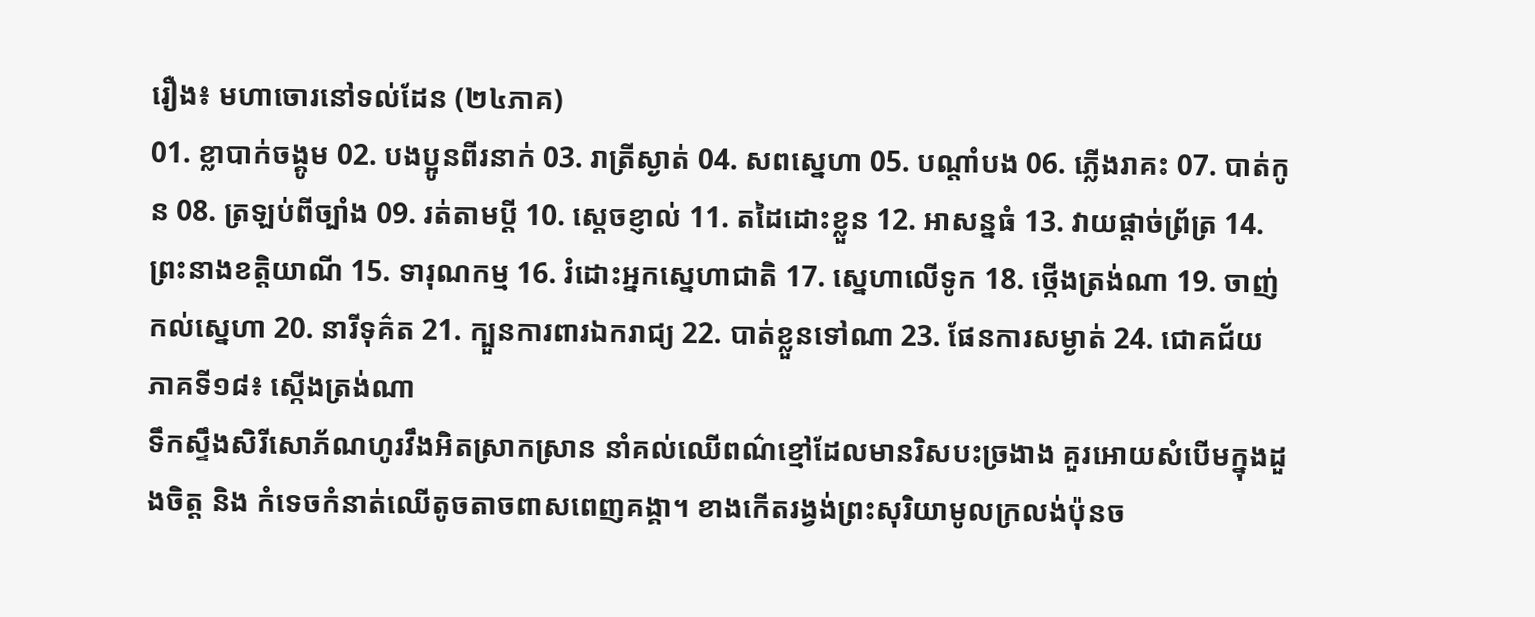រឿង៖ មហាចោរនៅទល់ដែន (២៤ភាគ)
01. ខ្លាបាក់ចង្គូម 02. បងប្អូនពីរនាក់ 03. រាត្រីស្ងាត់ 04. សពស្នេហា 05. បណ្តាំបង 06. ភ្លើងរាគះ 07. បាត់កូន 08. ត្រឡប់ពីច្បាំង 09. រត់តាមប្តី 10. ស្តេចខ្ញាល់ 11. តដៃដោះខ្លួន 12. អាសន្នធំ 13. វាយផ្តាច់ព្រ័ត្រ 14. ព្រះនាងខត្តិយាណី 15. ទារុណកម្ម 16. រំដោះអ្នកស្នេហាជាតិ 17. ស្នេហាលើទូក 18. ថ្កើងត្រង់ណា 19. ចាញ់កល់ស្នេហា 20. នារីទុគ៌ត 21. ក្បួនការពារឯករាជ្យ 22. បាត់ខ្លួនទៅណា 23. ផែនការសម្ងាត់ 24. ជោគជ័យ
ភាគទី១៨៖ ស្កើងត្រង់ណា
ទឹកស្ទឹងសិរីសោភ័ណហូរវឹងអិតស្រាកស្រាន នាំគល់ឈើពណ៌ខ្មៅដែលមានរិសបះច្រងាង គួរអោយសំបើមក្នុងដួងចិត្ដ និង កំទេចកំនាត់ឈើតូចតាចពាសពេញគង្គា។ ខាងកើតរង្វង់ព្រះសុរិយាមូលក្រលង់ប៉ុនច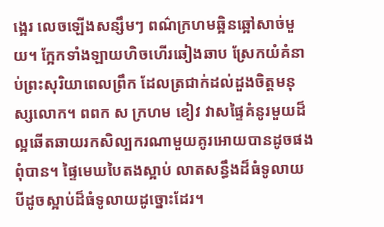ង្អេរ លេចឡើងសន្សឹមៗ ពណ៌ក្រហមឆ្អិនឆ្អៅសាច់មួយ។ ក្អែកទាំងឡាយហិចហើរឆៀងឆាប ស្រែកយំគំនាប់ព្រះសុរិយាពេលព្រឹក ដែលត្រជាក់ដល់ដួងចិត្ដមនុស្សលោក។ ពពក ស ក្រហម ខៀវ វាសផ្ទៃគំនូរមួយដ៏ល្អឆើតឆាយរកសិល្បករណាមួយគូរអោយបានដូចផងពុំបាន។ ផ្ទៃមេឃបៃតងស្អាប់ លាតសន្ធឹងដ៏ធំទូលាយបីដូចស្អាប់ដ៏ធំទូលាយដូច្នោះដែរ។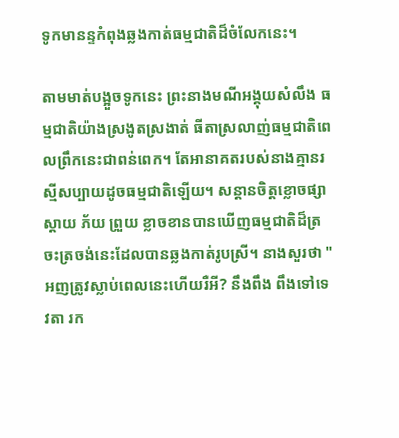ទូកមានន្ទកំពុងឆ្លងកាត់ធម្មជាតិដ៏ចំលែកនេះ។

តាមមាត់បង្អួចទូកនេះ ព្រះនាងមណីអង្គុយសំលឹង ធម្មជាតិយ៉ាងស្រងូតស្រងាត់ ធីតាស្រលាញ់ធម្មជាតិពេលព្រឹកនេះជាពន់ពេក។ តែអានាគតរបស់នាងគ្មានរស្មីសប្បាយដូចធម្មជាតិឡើយ។ សន្ដានចិត្ដខ្លោចផ្សា ស្ដាយ ភ័យ ព្រួយ ខ្លាចខានបានឃើញធម្មជាតិដ៏ត្រចះត្រចង់នេះដែលបានឆ្លងកាត់រូបស្រី។ នាងសួរថា "អញត្រូវស្លាប់ពេលនេះហើយរឺអី? នឹងពឹង ពឹងទៅទេវតា រក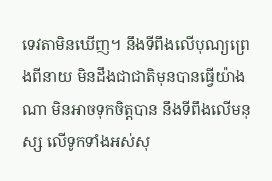ទេវតាមិនឃើញ។ នឹងទីពឹងលើបុណ្យព្រេងពីនាយ មិនដឹងជាជាតិមុនបានធ្វើយ៉ាងណា មិនអាចទុកចិត្ដបាន នឹងទីពឹងលើមនុស្ស លើទូកទាំងអស់សុ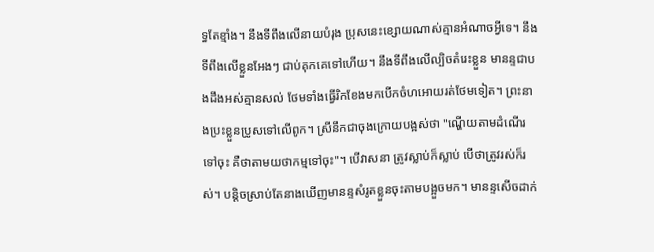ទ្ធតែខ្មាំង។ នឹងទីពឹងលើនាយបំរុង ប្រុសនេះខ្សោយណាស់គ្មានអំណាចអ្វីទេ។ នឹងទីពឹងលើខ្លួនអែងៗ ជាប់គុកគេទៅហើយ។ នឹងទីពឹងលើល្បិចតំរេះខ្លួន មានន្ទជាបងដឹងអស់គ្មានសល់ ថែមទាំងធ្វើរិកខែងមកបើកចំហអោយរត់ថែមទៀត។ ព្រះនាងប្រះខ្លួនប្រូសទៅលើពូក។ ស្រីនឹកជាចុងក្រោយបង្អស់ថា "ណ្ហើយតាមដំណើរទៅចុះ គឺថាតាមយថាកម្មទៅចុះ"។ បើវាសនា ត្រូវស្លាប់ក៏ស្លាប់ បើថាត្រូវរស់ក៏រស់។ បន្ដិចស្រាប់តែនាងឃើញមានន្ទសំរូតខ្លួនចុះតាមបង្អួចមក។ មានន្ទសើចដាក់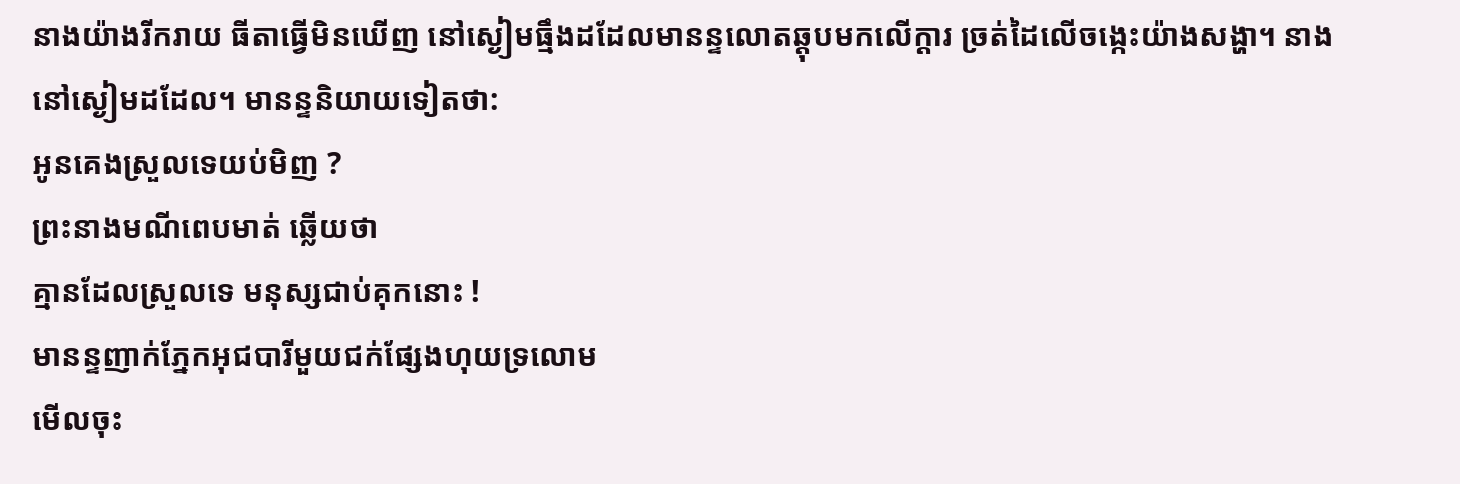នាងយ៉ាងរីករាយ ធីតាធ្វើមិនឃើញ នៅស្ងៀមធ្មឹងដដែលមានន្ទលោតឆ្ដុបមកលើក្ដារ ច្រត់ដៃលើចង្កេះយ៉ាងសង្ហា។ នាងនៅស្ងៀមដដែល។ មានន្ទនិយាយទៀតថា:
អូនគេងស្រួលទេយប់មិញ ?
ព្រះនាងមណីពេបមាត់ ឆ្លើយថា
គ្មានដែលស្រួលទេ មនុស្សជាប់គុកនោះ !
មានន្ទញាក់ភ្នែកអុជបារីមួយជក់ផ្សែងហុយទ្រលោម
មើលចុះ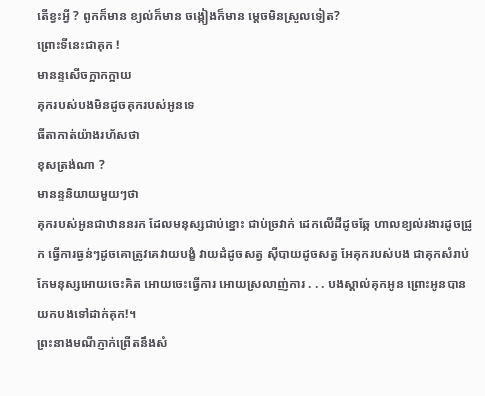តើខ្វះអ្វី ? ពូកក៏មាន ខ្យល់ក៏មាន ចង្កៀងក៏មាន ម្ដេចមិនស្រួលទៀត?
ព្រោះទីនេះជាគុក !
មានន្ទសើចក្អាកក្អាយ
គុករបស់បងមិនដូចគុករបស់អូនទេ
ធីតាកាត់យ៉ាងរហ័សថា
ខុសត្រង់ណា ?
មានន្ទនិយាយមួយៗថា
គុករបស់អូនជាឋាននរក ដែលមនុស្សជាប់ខ្នោះ ជាប់ច្រវាក់ ដេកលើដីដូចឆ្កែ ហាលខ្យល់រងារដូចជ្រូក ធ្វើការធ្ងន់ៗដូចគោត្រូវគេវាយបង្ខំ វាយដំដូចសត្វ ស៊ីបាយដូចសត្វ អែគុករបស់បង ជាគុកសំរាប់កែមនុស្សអោយចេះគិត អោយចេះធ្វើការ អោយស្រលាញ់ការ . . . បងស្គាល់គុកអូន ព្រោះអូនបានយកបងទៅដាក់គុក!។
ព្រះនាងមណីភ្ញាក់ព្រើតនឹងសំ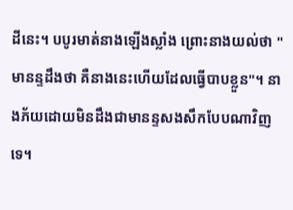ដីនេះ។ បបូរមាត់នាងឡើងស្លាំង ព្រោះនាងយល់ថា "មានន្ទដឹងថា គឺនាងនេះហើយដែលធ្វើបាបខ្លួន"។ នាងភ័យដោយមិនដឹងជាមានន្ទសងសឹកបែបណាវិញទេ។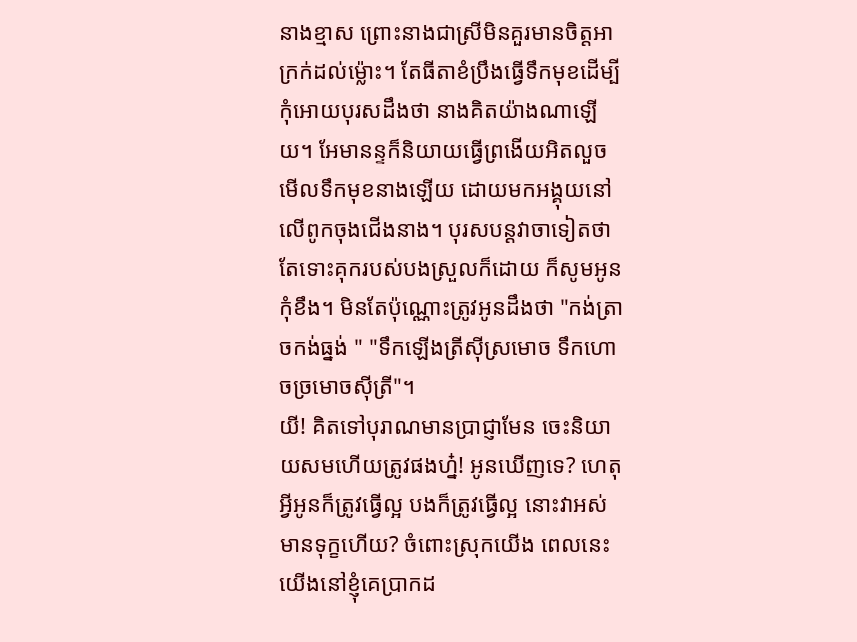នាងខ្មាស ព្រោះនាងជាស្រីមិនគួរមានចិត្ដអាក្រក់ដល់ម៉្លោះ។ តែធីតាខំប្រឹងធ្វើទឹកមុខដើម្បីកុំអោយបុរសដឹងថា នាងគិតយ៉ាងណាឡើយ។ អែមានន្ទក៏និយាយធ្វើព្រងើយអិតលួចមើលទឹកមុខនាងឡើយ ដោយមកអង្គុយនៅលើពូកចុងជើងនាង។ បុរសបន្ដវាចាទៀតថា
តែទោះគុករបស់បងស្រួលក៏ដោយ ក៏សូមអូនកុំខឹង។ មិនតែប៉ុណ្ណោះត្រូវអូនដឹងថា "កង់ត្រាចកង់ធ្នង់ " "ទឹកឡើងត្រីស៊ីស្រមោច ទឹកហោចច្រមោចស៊ីត្រី"។
យី! គិតទៅបុរាណមានប្រាជ្ញាមែន ចេះនិយាយសមហើយត្រូវផងហ៎្ន! អូនឃើញទេ? ហេតុអ្វីអូនក៏ត្រូវធ្វើល្អ បងក៏ត្រូវធ្វើល្អ នោះវាអស់មានទុក្ខហើយ? ចំពោះស្រុកយើង ពេលនេះយើងនៅខ្ញុំគេប្រាកដ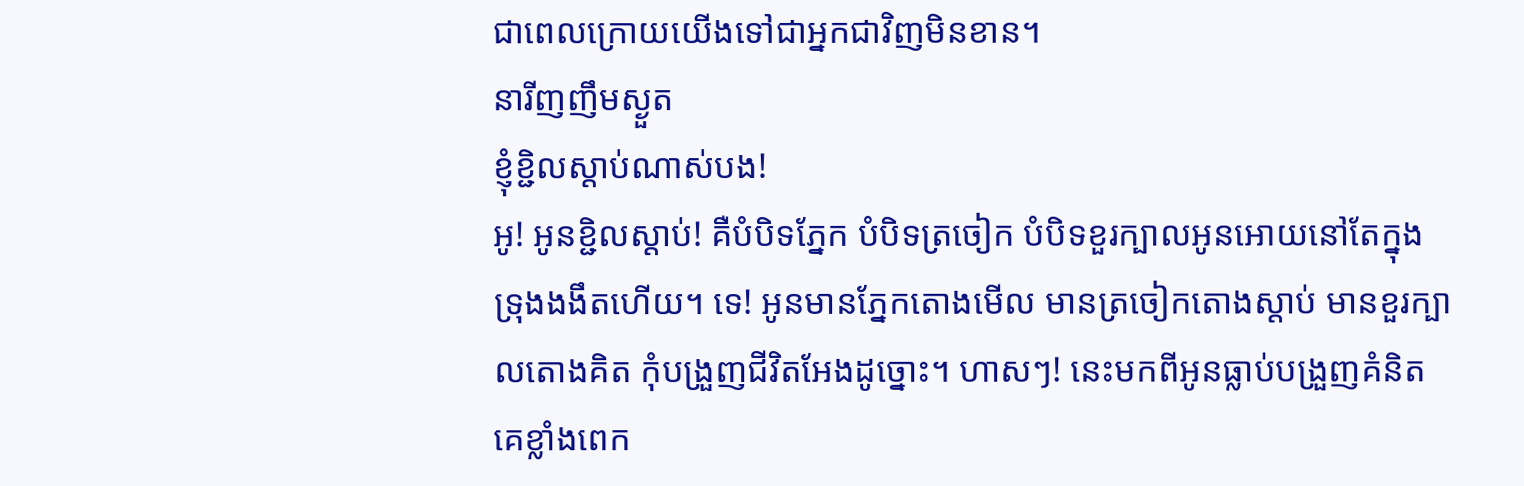ជាពេលក្រោយយើងទៅជាអ្នកជាវិញមិនខាន។
នារីញញឹមស្ងួត
ខ្ញុំខ្ជិលស្ដាប់ណាស់បង!
អូ! អូនខ្ជិលស្ដាប់! គឺបំបិទភ្នែក បំបិទត្រចៀក បំបិទខួរក្បាលអូនអោយនៅតែក្នុងទ្រុងងងឹតហើយ។ ទេ! អូនមានភ្នែកតោងមើល មានត្រចៀកតោងស្ដាប់ មានខួរក្បាលតោងគិត កុំបង្រួញជីវិតអែងដូច្នោះ។ ហាសៗ! នេះមកពីអូនធ្លាប់បង្រួញគំនិតគេខ្លាំងពេក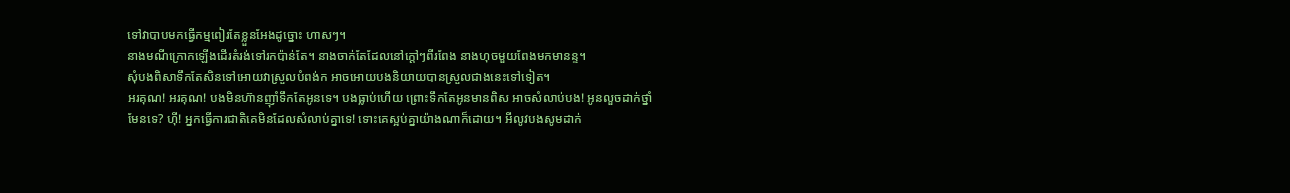ទៅវាបាបមកធ្វើកម្មពៀរតែខ្លួនអែងដូច្នោះ ហាសៗ។
នាងមណីក្រោកឡើងដើរតំរង់ទៅរកប៉ាន់តែ។ នាងចាក់តែដែលនៅក្ដៅៗពីរពែង នាងហុចមួយពែងមកមានន្ទ។
សុំបងពិសាទឹកតែសិនទៅអោយវាស្រួលបំពង់ក អាចអោយបងនិយាយបានស្រួលជាងនេះទៅទៀត។
អរគុណ! អរគុណ! បងមិនហ៊ានញ៉ាំទឹកតែអូនទេ។ បងធ្លាប់ហើយ ព្រោះទឹកតែអូនមានពិស អាចសំលាប់បង! អូនលួចដាក់ថ្នាំមែនទេ? ហ៊ី! អ្នកធ្វើការជាតិគេមិនដែលសំលាប់គ្នាទេ! ទោះគេស្អប់គ្នាយ៉ាងណាក៏ដោយ។ អីលូវបងសូមដាក់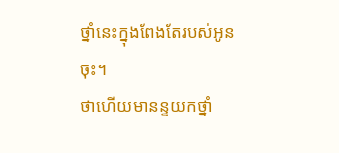ថ្នាំនេះក្នុងពែងតែរបស់អូនចុះ។
ថាហើយមានន្ទយកថ្នាំ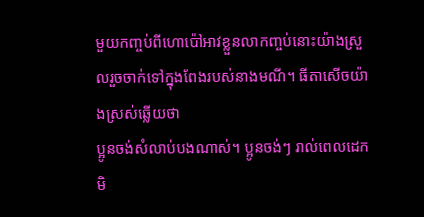មួយកញ្ចប់ពីហោប៉ៅអាវខ្លួនលាកញ្ចប់នោះយ៉ាងស្រួលរួចចាក់ទៅក្នុងពែងរបស់នាងមណី។ ធីតាសើចយ៉ាងស្រស់ឆ្លើយថា
ប្អូនចង់សំលាប់បងណាស់។ ប្អូនចង់ៗ រាល់ពេលដេកមិ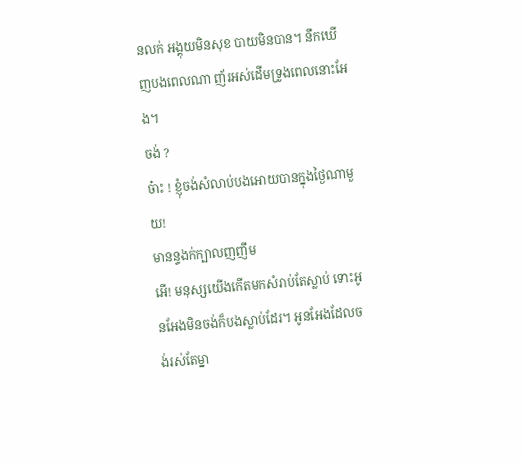នលក់ អង្គុយមិនសុខ បាយមិនបាន។ នឹកឃើញបងពេលណា ញ័រអស់ដើមទ្រូងពេលនោះអែង។
ចង់ ?
ច៎ាះ ! ខ្ញុំចង់សំលាប់បងអោយបានក្នុងថ្ងៃណាមួយ!
មានន្ទងក់ក្បាលញញឹម
អើ! មនុស្សយើងកើតមកសំរាប់តែស្លាប់ ទោះអូនអែងមិនចង់ក៏បងស្លាប់ដែរ។ អូនអែងដែលចង់រស់តែម្នា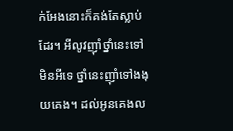ក់អែងនោះក៏គង់តែស្លាប់ដែរ។ អីលូវញ៉ាំថ្នាំនេះទៅ មិនអីទេ ថ្នាំនេះញ៉ាំទៅងងុយគេង។ ដល់អូនគេងល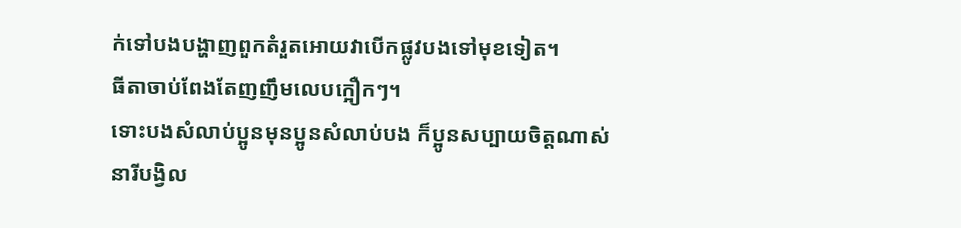ក់ទៅបងបង្ហាញពួកតំរួតអោយវាបើកផ្លូវបងទៅមុខទៀត។
ធីតាចាប់ពែងតែញញឹមលេបក្អឿកៗ។
ទោះបងសំលាប់ប្អូនមុនប្អូនសំលាប់បង ក៏ប្អូនសប្បាយចិត្ដណាស់
នារីបង្វិល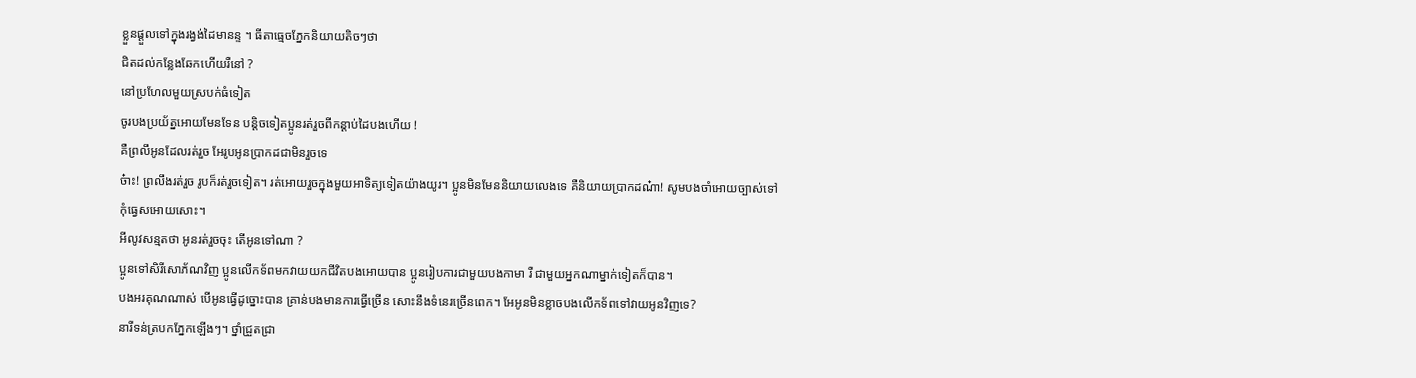ខ្លួនផ្ដួលទៅក្នុងរង្វង់ដៃមានន្ទ ។ ធីតាធ្មេចភ្នែកនិយាយតិចៗថា
ជិតដល់កន្លែងឆែកហើយរឺនៅ ?
នៅប្រហែលមួយស្របក់ធំទៀត
ចូរបងប្រយ័ត្នអោយមែនទែន បន្ដិចទៀតប្អូនរត់រួចពីកន្ដាប់ដៃបងហើយ !
គឺព្រលឹអូនដែលរត់រួច អែរូបអូនប្រាកដជាមិនរួចទេ
ច៎ាះ! ព្រលឹងរត់រួច រូបក៏រត់រួចទៀត។ រត់អោយរួចក្នុងមួយអាទិត្យទៀតយ៉ាងយូរ។ ប្អូនមិនមែននិយាយលេងទេ គឺនិយាយប្រាកដណ៎ា! សូមបងចាំអោយច្បាស់ទៅកុំធ្វេសអោយសោះ។
អីលូវសន្មតថា អូនរត់រួចចុះ តើអូនទៅណា ?
ប្អូនទៅសិរីសោភ័ណវិញ ប្អូនលើកទ័ពមកវាយយកជីវិតបងអោយបាន ប្អូនរៀបការជាមួយបងកាមា រឺ ជាមួយអ្នកណាម្នាក់ទៀតក៏បាន។
បងអរគុណណាស់ បើអូនធ្វើដូច្នោះបាន គ្រាន់បងមានការធ្វើច្រើន សោះនឹងទំនេរច្រើនពេក។ អែអូនមិនខ្លាចបងលើកទ័ពទៅវាយអូនវិញទេ?
នារីទន់ត្របកភ្នែកឡើងៗ។ ថ្នាំជ្រួតជ្រា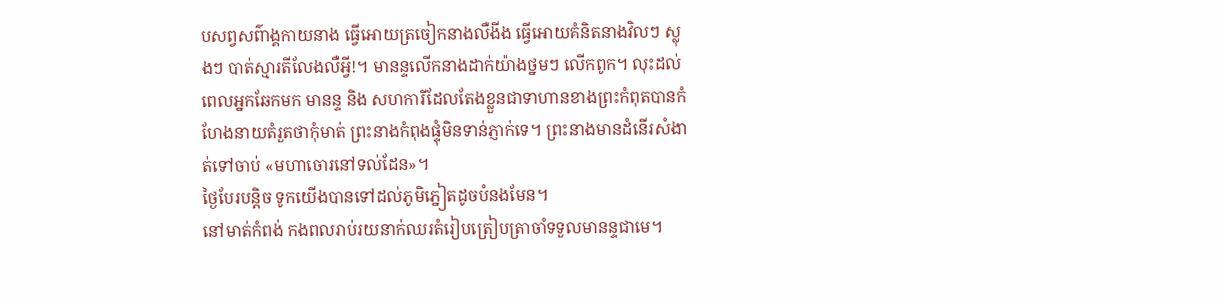បសព្វសព៌ាង្គកាយនាង ធ្វើអោយត្រចៀកនាងលឺងីង ធ្វើអោយគំនិតនាងវិលៗ ស្លុងៗ បាត់ស្មារតីលែងលឺអ្វី!។ មានន្ទលើកនាងដាក់យ៉ាងថ្នមៗ លើកពូក។ លុះដល់ពេលអ្នកឆែកមក មានន្ទ និង សហការីដែលតែងខ្លួនជាទាហានខាងព្រះកំពុតបានកំ ហែងនាយតំរួតថាកុំមាត់ ព្រះនាងកំពុងផ្ទុំមិនទាន់ភ្ញាក់ទេ។ ព្រះនាងមានដំនើរសំងាត់ទៅចាប់ «មហាចោរនៅទល់ដែន»។
ថ្ងៃបែរបន្ដិច ទូកយើងបានទៅដល់ភូមិភ្នៀតដូចបំនងមែន។
នៅមាត់កំពង់ កងពលរាប់រយនាក់ឈរតំរៀបត្រៀបត្រាចាំទទួលមានន្ទជាមេ។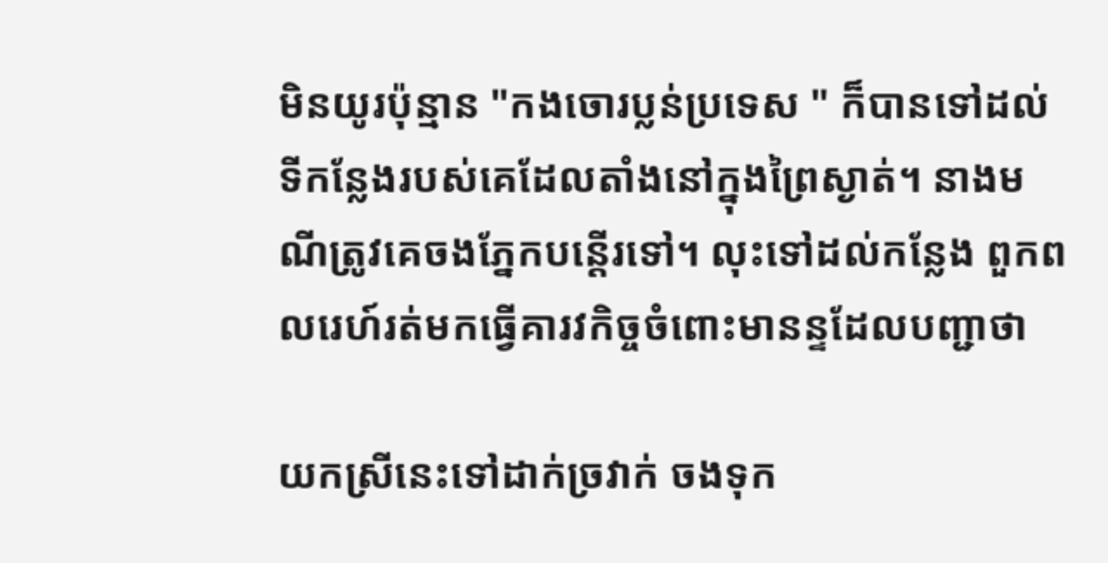មិនយូរប៉ុន្មាន "កងចោរប្លន់ប្រទេស " ក៏បានទៅដល់ទីកន្លែងរបស់គេដែលតាំងនៅក្នុងព្រៃស្ងាត់។ នាងមណីត្រូវគេចងភ្នែកបន្ដើរទៅ។ លុះទៅដល់កន្លែង ពួកពលរេហ៍រត់មកធ្វើគារវកិច្ចចំពោះមានន្ទដែលបញ្ជាថា

យកស្រីនេះទៅដាក់ច្រវាក់ ចងទុក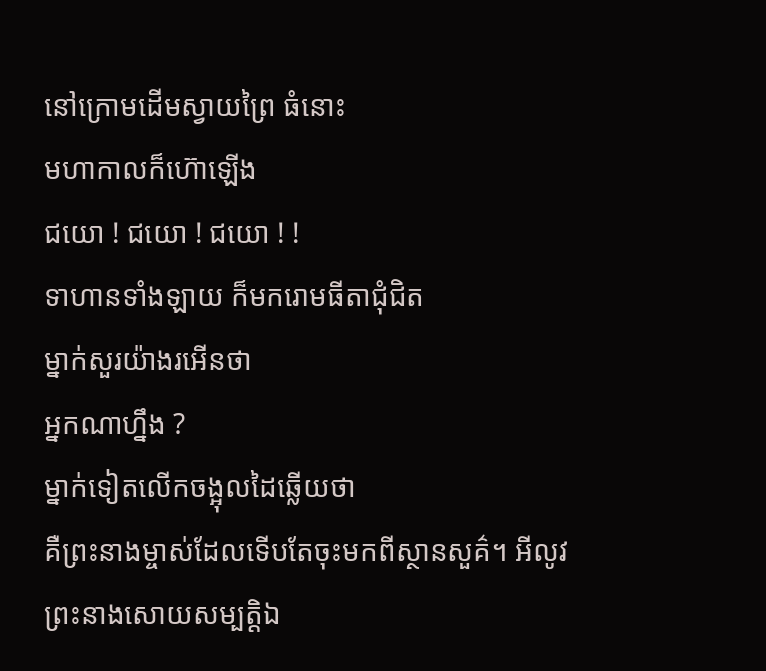នៅក្រោមដើមស្វាយព្រៃ ធំនោះ
មហាកាលក៏ហ៊ោឡើង
ជយោ ! ជយោ ! ជយោ ! !
ទាហានទាំងឡាយ ក៏មករោមធីតាជុំជិត
ម្នាក់សួរយ៉ាងរអើនថា
អ្នកណាហ្នឹង ?
ម្នាក់ទៀតលើកចង្អុលដៃឆ្លើយថា
គឺព្រះនាងម្ចាស់ដែលទើបតែចុះមកពីស្ថានសួគ៌។ អីលូវព្រះនាងសោយសម្បត្ដិឯ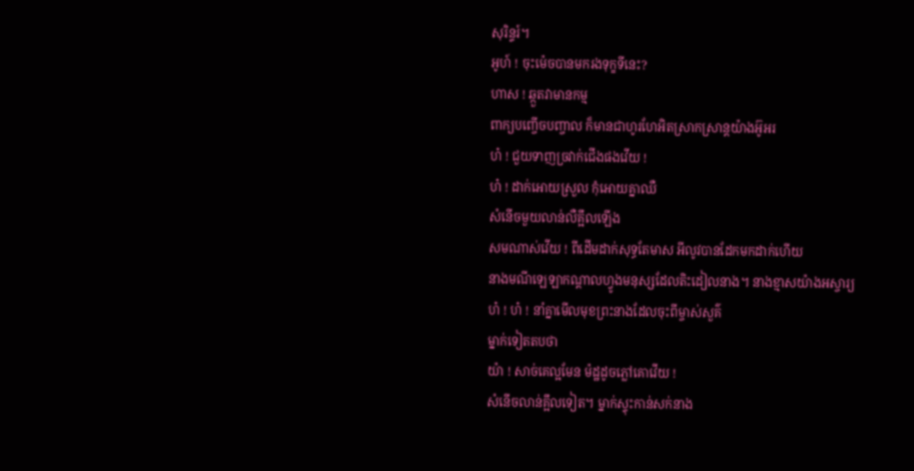សុរិន្ទរ៍។
អូហ៍ ! ចុះម៉េចបានមករងទុក្ខទីនេះ?
ហាស ! ឆ្កួតវាមានកម្ម
ពាក្យបញ្ចើចបញ្ចាល ក៏មានជាហូរហែអិតស្រាកស្រាន្ដយ៉ាងអ៊ូអរ
ហ៎ ! ជួយទាញច្រវាក់ជើងផងវើយ !
ហ៎ ! ដាក់អោយស្រួល កុំអោយគ្នាឈឺ
សំនើចមួយលាន់លឺគ្អឹលឡើង
សមណាស់វើយ ! ពីដើមដាក់សុទ្ធតែមាស អីលូវបានដែកមកដាក់ហើយ
នាងមណីឡេឡាកណ្ដាលហ្វូងមនុស្សដែលតិះដៀលនាង។ នាងខ្មាសយ៉ាងអស្ចារ្យ
ហ៎ ! ហ៎ ! នាំគ្នាមើលមុខព្រះនាងដែលចុះពីម្ចាស់សួគ៌
ម្នាក់ទៀតតបថា
យ៉ា ! សាច់គេល្អមែន ម៉ដ្ឋដូចភ្លៅគោវើយ !
សំនើចលាន់គ្អឹលទៀត។ ម្នាក់ស្ទុះកាន់សក់នាង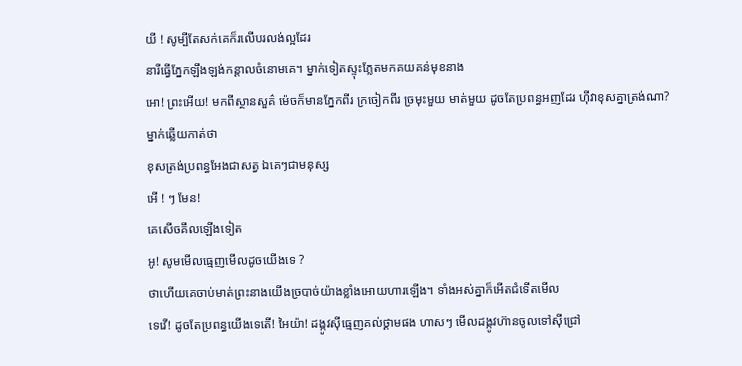យី ! សូម្បីតែសក់គេក៏រលើបរលង់ល្អដែរ
នារីធ្វើភ្នែកឡឹងឡង់កន្ដាលចំនោមគេ។ ម្នាក់ទៀតស្ទុះភ្លែតមកគយគន់មុខនាង
អោ! ព្រះអើយ! មកពីស្ថានសួគ៌ ម៉េចក៏មានភ្នែកពីរ ក្រចៀកពីរ ច្រមុះមួយ មាត់មួយ ដូចតែប្រពន្ធអញដែរ ហ៊ីវាខុសគ្នាត្រង់ណា?
ម្នាក់ឆ្លើយកាត់ថា
ខុសត្រង់ប្រពន្ធអែងជាសត្វ ឯគេៗជាមនុស្ស
អើ ! ៗ មែន!
គេសើចគឹលឡើងទៀត
អូ! សូមមើលធ្មេញមើលដូចយើងទេ ?
ថាហើយគេចាប់មាត់ព្រះនាងយើងច្របាច់យ៉ាងខ្លាំងអោយហារឡើង។ ទាំងអស់គ្នាក៏អើតជំទើតមើល
ទេវើ! ដូចតែប្រពន្ធយើងទេតើ! អៃយ៉ា! ដង្កូវស៊ីធ្មេញគល់ថ្គាមផង ហាសៗ មើលដង្កូវហ៊ានចូលទៅស៊ីជ្រៅ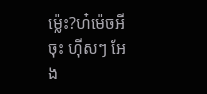ម៉្លេះ?ហ៎ម៉េចអីចុះ ហ៊ីសៗ អែង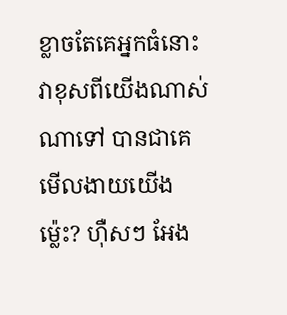ខ្លាចតែគេអ្នកធំនោះ វាខុសពីយើងណាស់ណាទៅ បានជាគេមើលងាយយើងម៉្លេះ? ហ៊ឺសៗ អែង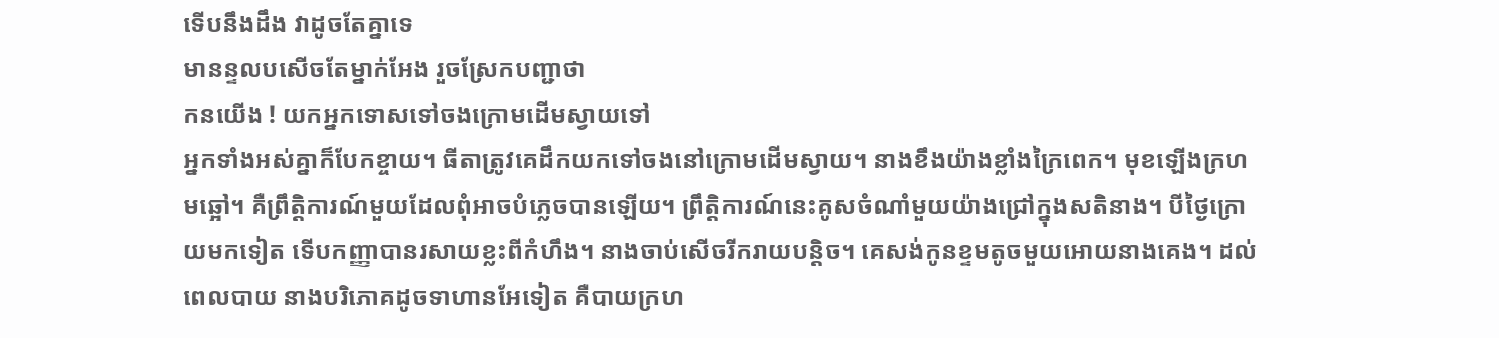ទើបនឹងដឹង វាដូចតែគ្នាទេ
មានន្ទលបសើចតែម្នាក់អែង រួចស្រែកបញ្ជាថា
កនយើង ! យកអ្នកទោសទៅចងក្រោមដើមស្វាយទៅ
អ្នកទាំងអស់គ្នាក៏បែកខ្ចាយ។ ធីតាត្រូវគេដឹកយកទៅចងនៅក្រោមដើមស្វាយ។ នាងខឹងយ៉ាងខ្លាំងក្រៃពេក។ មុខឡើងក្រហមឆ្អៅ។ គឺព្រឹត្ដិការណ៍មួយដែលពុំអាចបំភ្លេចបានឡើយ។ ព្រឹត្ដិការណ៍នេះគូសចំណាំមួយយ៉ាងជ្រៅក្នុងសតិនាង។ បីថ្ងៃក្រោយមកទៀត ទើបកញ្ញាបានរសាយខ្លះពីកំហឹង។ នាងចាប់សើចរីករាយបន្ដិច។ គេសង់កូនខ្ទមតូចមួយអោយនាងគេង។ ដល់ពេលបាយ នាងបរិភោគដូចទាហានអែទៀត គឺបាយក្រហ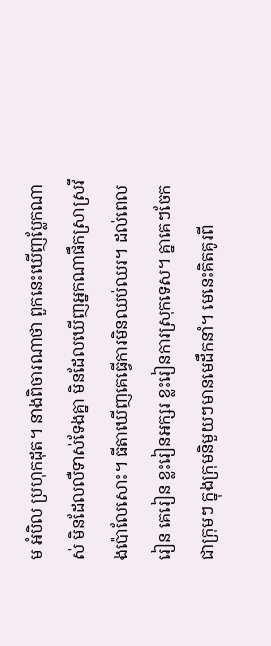ម អំបិល ប្រហុកដុត។ នាងពិចារណាថា ពួកនេះឃើញប្លែកណាស់ មិនដែលលឺទាស់ទែងគ្នា មិនដែលឃើញអ្នកណាផឹកស្រាស្រវឹងប៉ោលែសោះ។ ធីតាឃើញគេធ្វើការមិនឈប់ឈរ។ ដល់ពេលរៀន គេរៀន ខ្លះរៀនអក្សរ ខ្លះរៀនការស្រុកទេស។ គ្នាគេៗចែកជាក្រុមៗ ក្នុងក្រុមនិមួយៗមានមេដឹកនាំ។ មេនេះគិតគូរពី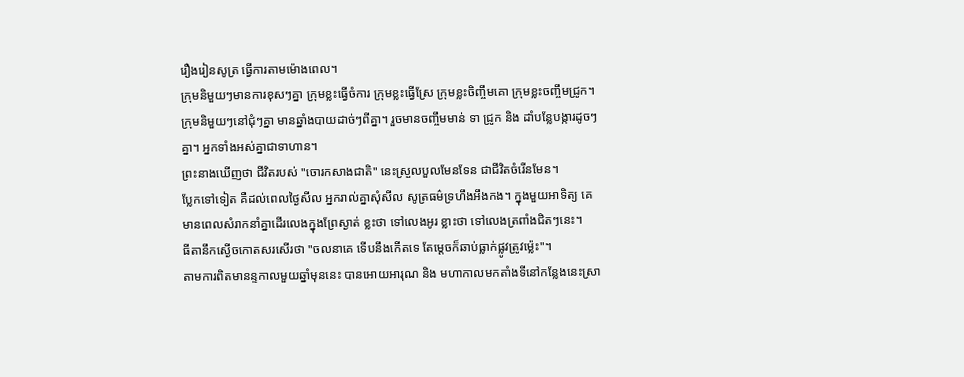រឿងរៀនសូត្រ ធ្វើការតាមម៉ោងពេល។
ក្រុមនិមួយៗមានការខុសៗគ្នា ក្រុមខ្លះធ្វើចំការ ក្រុមខ្លះធ្វើស្រែ ក្រុមខ្លះចិញ្ចឹមគោ ក្រុមខ្លះចញ្ចឹមជ្រូក។
ក្រុមនិមួយៗនៅជុំៗគ្នា មានឆ្នាំងបាយដាច់ៗពីគ្នា។ រួចមានចញ្ចឹមមាន់ ទា ជ្រូក និង ដាំបន្លែបង្ការដូចៗគ្នា។ អ្នកទាំងអស់គ្នាជាទាហាន។
ព្រះនាងឃើញថា ជីវិតរបស់ "ចោរកសាងជាតិ" នេះស្រួលបួលមែនទែន ជាជីវិតចំរើនមែន។
ប្លែកទៅទៀត គឺដល់ពេលថ្ងៃសីល អ្នករាល់គ្នាសុំសីល សូត្រធម៌ទ្រហឹងអឹងកង។ ក្នុងមួយអាទិត្យ គេមានពេលសំរាកនាំគ្នាដើរលេងក្នុងព្រែស្ងាត់ ខ្លះថា ទៅលេងអូរ ខ្លាះថា ទៅលេងត្រពាំងជិតៗនេះ។
ធីតានឹកស្ងើចកោតសរសើរថា "ចលនាគេ ទើបនឹងកើតទេ តែម្ដេចក៏ឆាប់ធ្លាក់ផ្លូវត្រូវម៉្លេះ"។
តាមការពិតមានន្ទកាលមួយឆ្នាំមុននេះ បានអោយអារុណ និង មហាកាលមកតាំងទីនៅកន្លែងនេះស្រា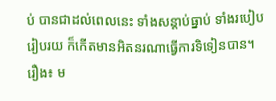ប់ បានជាដល់ពេលនេះ ទាំងសន្ដាប់ធ្នាប់ ទាំងរបៀបរៀបរយ ក៏កើតមានអិតនរណាធ្វើការទិទៀនបាន។
រឿង៖ ម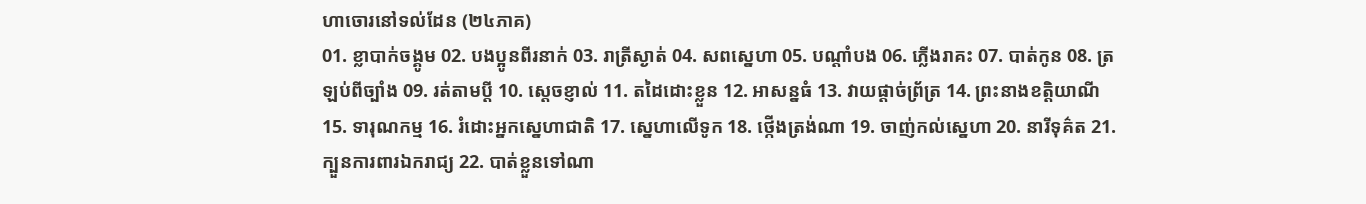ហាចោរនៅទល់ដែន (២៤ភាគ)
01. ខ្លាបាក់ចង្គូម 02. បងប្អូនពីរនាក់ 03. រាត្រីស្ងាត់ 04. សពស្នេហា 05. បណ្តាំបង 06. ភ្លើងរាគះ 07. បាត់កូន 08. ត្រឡប់ពីច្បាំង 09. រត់តាមប្តី 10. ស្តេចខ្ញាល់ 11. តដៃដោះខ្លួន 12. អាសន្នធំ 13. វាយផ្តាច់ព្រ័ត្រ 14. ព្រះនាងខត្តិយាណី 15. ទារុណកម្ម 16. រំដោះអ្នកស្នេហាជាតិ 17. ស្នេហាលើទូក 18. ថ្កើងត្រង់ណា 19. ចាញ់កល់ស្នេហា 20. នារីទុគ៌ត 21. ក្បួនការពារឯករាជ្យ 22. បាត់ខ្លួនទៅណា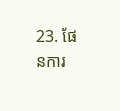23. ផែនការ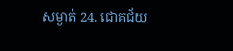សម្ងាត់ 24. ជោគជ័យ